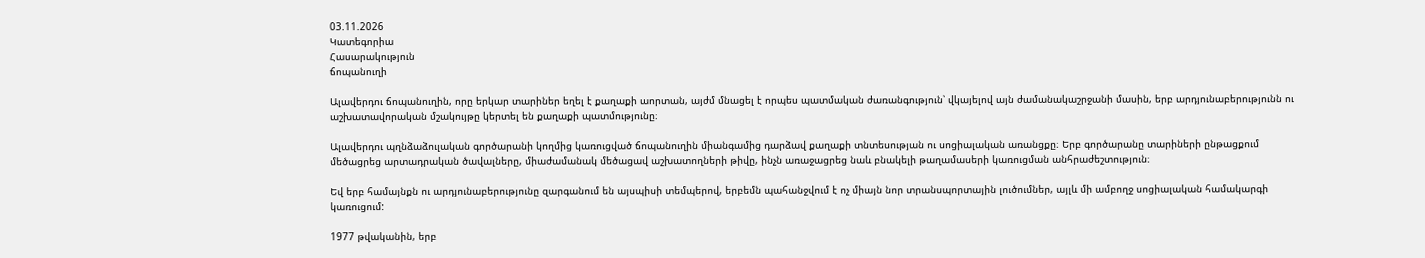03.11.2026
Կատեգորիա
Հասարակություն
ճոպանուղի

Ալավերդու ճոպանուղին, որը երկար տարիներ եղել է քաղաքի աորտան, այժմ մնացել է որպես պատմական ժառանգություն՝ վկայելով այն ժամանակաշրջանի մասին, երբ արդյունաբերությունն ու աշխատավորական մշակույթը կերտել են քաղաքի պատմությունը։

Ալավերդու պղնձաձուլական գործարանի կողմից կառուցված ճոպանուղին միանգամից դարձավ քաղաքի տնտեսության ու սոցիալական առանցքը։ Երբ գործարանը տարիների ընթացքում մեծացրեց արտադրական ծավալները, միաժամանակ մեծացավ աշխատողների թիվը, ինչն առաջացրեց նաև բնակելի թաղամասերի կառուցման անհրաժեշտություն։

Եվ երբ համայնքն ու արդյունաբերությունը զարգանում են այսպիսի տեմպերով, երբեմն պահանջվում է ոչ միայն նոր տրանսպորտային լուծումներ, այլև մի ամբողջ սոցիալական համակարգի կառուցում:

1977 թվականին, երբ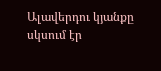Ալավերդու կյանքը սկսում էր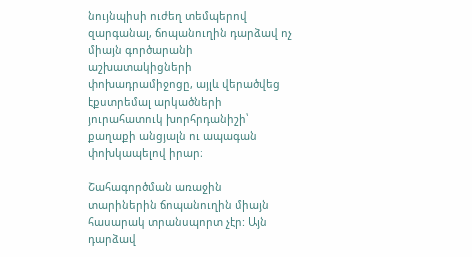նույնպիսի ուժեղ տեմպերով զարգանալ, ճոպանուղին դարձավ ոչ միայն գործարանի աշխատակիցների փոխադրամիջոցը, այլև վերածվեց էքստրեմալ արկածների յուրահատուկ խորհրդանիշի՝ քաղաքի անցյալն ու ապագան փոխկապելով իրար։

Շահագործման առաջին տարիներին ճոպանուղին միայն հասարակ տրանսպորտ չէր: Այն դարձավ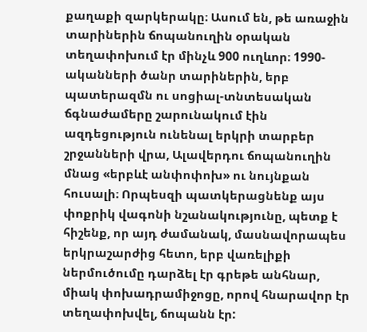քաղաքի զարկերակը։ Ասում են, թե առաջին տարիներին ճոպանուղին օրական տեղափոխում էր մինչև 900 ուղևոր։ 1990-ականների ծանր տարիներին, երբ պատերազմն ու սոցիալ-տնտեսական ճգնաժամերը շարունակում էին ազդեցություն ունենալ երկրի տարբեր շրջանների վրա, Ալավերդու ճոպանուղին մնաց «երբևէ անփոփոխ» ու նույնքան հուսալի։ Որպեսզի պատկերացնենք այս փոքրիկ վագոնի նշանակությունը, պետք է հիշենք, որ այդ ժամանակ, մասնավորապես երկրաշարժից հետո, երբ վառելիքի ներմուծումը դարձել էր գրեթե անհնար, միակ փոխադրամիջոցը, որով հնարավոր էր տեղափոխվել, ճոպանն էր: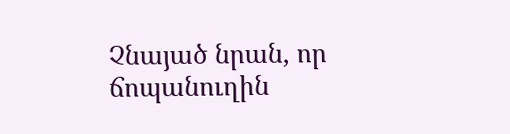Չնայած նրան, որ ճոպանուղին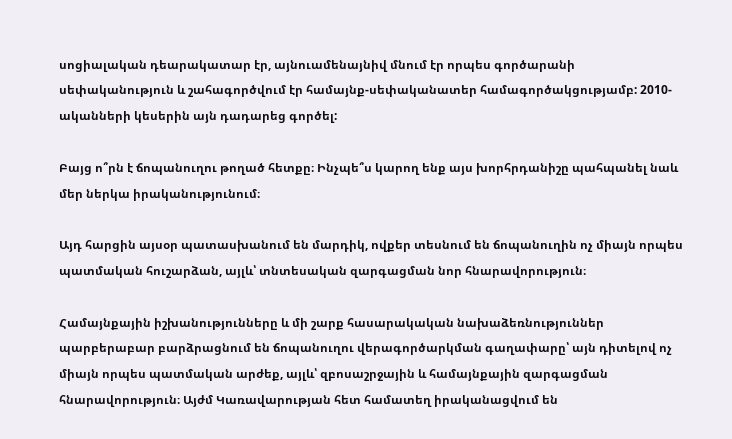սոցիալական դեարակատար էր, այնուամենայնիվ մնում էր որպես գործարանի սեփականություն և շահագործվում էր համայնք-սեփականատեր համագործակցությամբ: 2010-ականների կեսերին այն դադարեց գործել:

Բայց ո՞րն է ճոպանուղու թողած հետքը։ Ինչպե՞ս կարող ենք այս խորհրդանիշը պահպանել նաև մեր ներկա իրականությունում։

Այդ հարցին այսօր պատասխանում են մարդիկ, ովքեր տեսնում են ճոպանուղին ոչ միայն որպես պատմական հուշարձան, այլև՝ տնտեսական զարգացման նոր հնարավորություն։

Համայնքային իշխանությունները և մի շարք հասարակական նախաձեռնություններ պարբերաբար բարձրացնում են ճոպանուղու վերագործարկման գաղափարը՝ այն դիտելով ոչ միայն որպես պատմական արժեք, այլև՝ զբոսաշրջային և համայնքային զարգացման հնարավորություն։ Այժմ Կառավարության հետ համատեղ իրականացվում են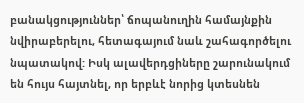բանակցություններ՝ ճոպանուղին համայնքին նվիրաբերելու, հետագայում նաև շահագործելու նպատակով: Իսկ ալավերդցիները շարունակում են հույս հայտնել, որ երբևէ նորից կտեսնեն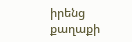իրենց քաղաքի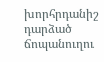խորհրդանիշ դարձած ճոպանուղու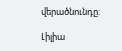վերածնունդը:

Լիլիա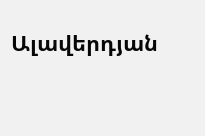Ալավերդյան